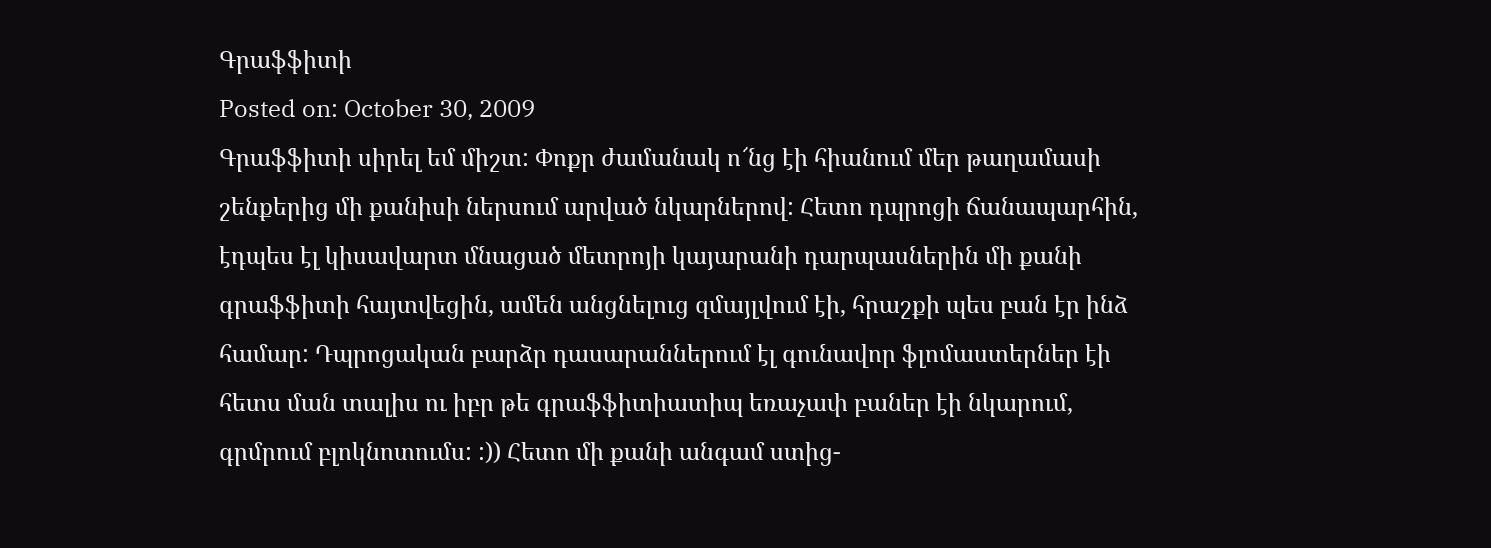Գրաֆֆիտի
Posted on: October 30, 2009
Գրաֆֆիտի սիրել եմ միշտ: Փոքր ժամանակ ո՜նց էի հիանում մեր թաղամասի շենքերից մի քանիսի ներսում արված նկարներով: Հետո դպրոցի ճանապարհին, էդպես էլ կիսավարտ մնացած մետրոյի կայարանի դարպասներին մի քանի գրաֆֆիտի հայտվեցին, ամեն անցնելուց զմայլվում էի, հրաշքի պես բան էր ինձ համար: Դպրոցական բարձր դասարաններում էլ գունավոր ֆլոմաստերներ էի հետս ման տալիս ու իբր թե գրաֆֆիտիատիպ եռաչափ բաներ էի նկարում, գրմրում բլոկնոտումս: :)) Հետո մի քանի անգամ ստից-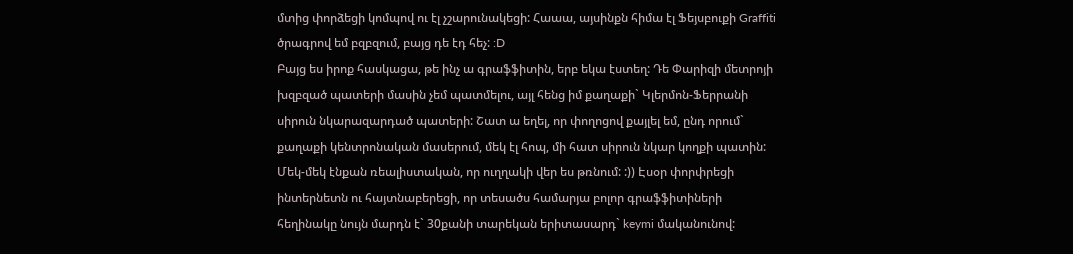մտից փորձեցի կոմպով ու էլ չշարունակեցի: Հաաա, այսինքն հիմա էլ Ֆեյսբուքի Graffiti ծրագրով եմ բզբզում, բայց դե էդ հեչ: :D
Բայց ես իրոք հասկացա, թե ինչ ա գրաֆֆիտին, երբ եկա էստեղ: Դե Փարիզի մետրոյի խզբզած պատերի մասին չեմ պատմելու, այլ հենց իմ քաղաքի` Կլերմոն-Ֆերրանի սիրուն նկարազարդած պատերի: Շատ ա եղել, որ փողոցով քայլել եմ, ընդ որում` քաղաքի կենտրոնական մասերում, մեկ էլ հոպ, մի հատ սիրուն նկար կողքի պատին: Մեկ-մեկ էնքան ռեալիստական, որ ուղղակի վեր ես թռնում: :)) Էսօր փորփրեցի ինտերնետն ու հայտնաբերեցի, որ տեսածս համարյա բոլոր գրաֆֆիտիների հեղինակը նույն մարդն է` 30քանի տարեկան երիտասարդ` keymi մականունով: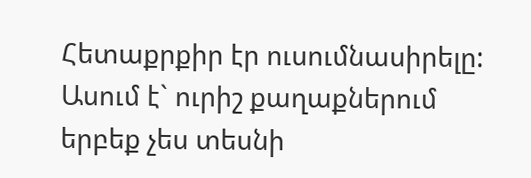Հետաքրքիր էր ուսումնասիրելը: Ասում է` ուրիշ քաղաքներում երբեք չես տեսնի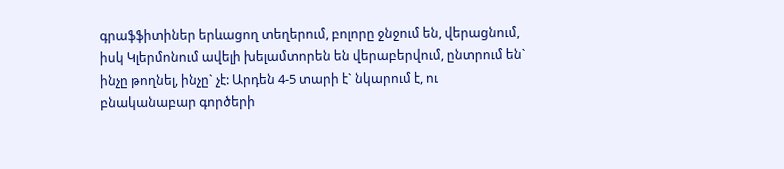գրաֆֆիտիներ երևացող տեղերում, բոլորը ջնջում են, վերացնում, իսկ Կլերմոնում ավելի խելամտորեն են վերաբերվում, ընտրում են` ինչը թողնել, ինչը` չէ: Արդեն 4-5 տարի է` նկարում է, ու բնականաբար գործերի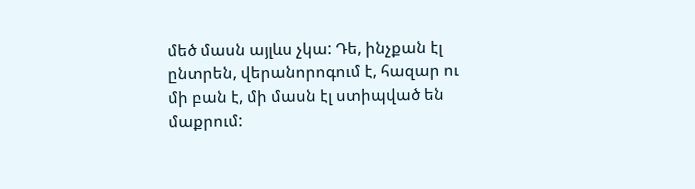մեծ մասն այլևս չկա: Դե, ինչքան էլ ընտրեն, վերանորոգում է, հազար ու մի բան է, մի մասն էլ ստիպված են մաքրում: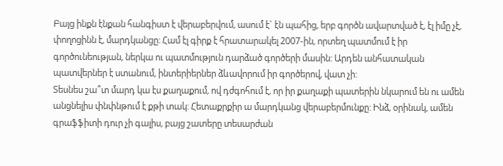Բայց ինքն էնքան հանգիստ է վերաբերվում, ասում է` էն պահից, երբ գործն ավարտված է, էլ իմը չէ, փողոցինն է, մարդկանցը: Համ էլ գիրք է հրատարակել 2007-ին, որտեղ պատմում է իր գործունեության, ներկա ու պատմություն դարձած գործերի մասին: Արդեն անհատական պատվերներ է ստանում, ինտերիերներ ձևավորում իր գործերով, վատ չի:
Տեսնես շա՞տ մարդ կա էս քաղաքում, ով դժգոհում է, որ իր քաղաքի պատերին նկարում են ու ամեն անցնելիս փնփնթում է քթի տակ: Հետաքրքիր ա մարդկանց վերաբերմունքը: Ինձ, օրինակ, ամեն գրաֆֆիտի դուր չի գալիս, բայց շատերը տեսարժան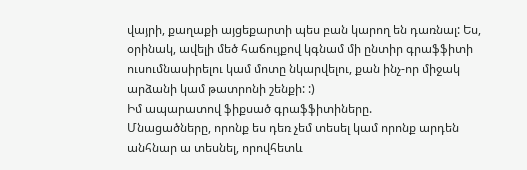վայրի, քաղաքի այցեքարտի պես բան կարող են դառնալ: Ես, օրինակ, ավելի մեծ հաճույքով կգնամ մի ընտիր գրաֆֆիտի ուսումնասիրելու կամ մոտը նկարվելու, քան ինչ-որ միջակ արձանի կամ թատրոնի շենքի: :)
Իմ ապարատով ֆիքսած գրաֆֆիտիները.
Մնացածները, որոնք ես դեռ չեմ տեսել կամ որոնք արդեն անհնար ա տեսնել, որովհետև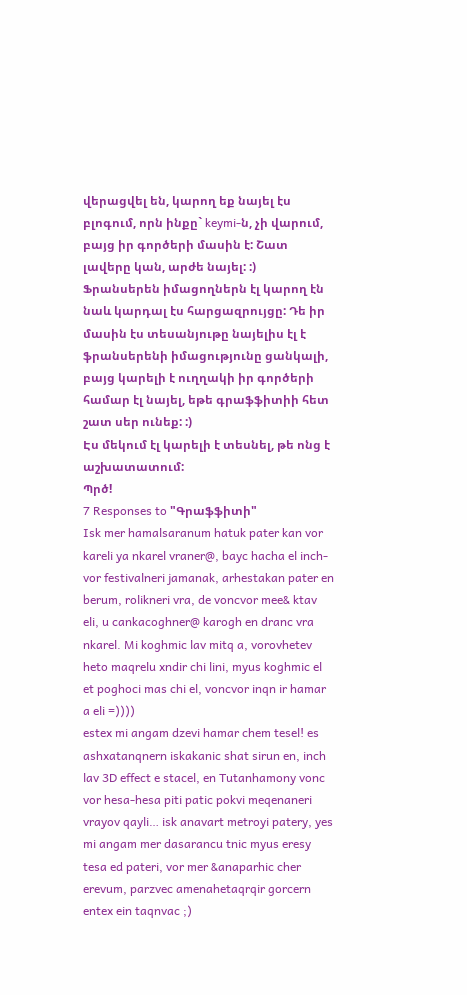վերացվել են, կարող եք նայել էս բլոգում, որն ինքը` keymi-ն, չի վարում, բայց իր գործերի մասին է: Շատ լավերը կան, արժե նայել: :)
Ֆրանսերեն իմացողներն էլ կարող էն նաև կարդալ էս հարցազրույցը: Դե իր մասին էս տեսանյութը նայելիս էլ է ֆրանսերենի իմացությունը ցանկալի, բայց կարելի է ուղղակի իր գործերի համար էլ նայել, եթե գրաֆֆիտիի հետ շատ սեր ունեք: :)
Էս մեկում էլ կարելի է տեսնել, թե ոնց է աշխատատում:
Պրծ!
7 Responses to "Գրաֆֆիտի"
Isk mer hamalsaranum hatuk pater kan vor kareli ya nkarel vraner@, bayc hacha el inch-vor festivalneri jamanak, arhestakan pater en berum, rolikneri vra, de voncvor mee& ktav eli, u cankacoghner@ karogh en dranc vra nkarel. Mi koghmic lav mitq a, vorovhetev heto maqrelu xndir chi lini, myus koghmic el et poghoci mas chi el, voncvor inqn ir hamar a eli =))))
estex mi angam dzevi hamar chem tesel! es ashxatanqnern iskakanic shat sirun en, inch lav 3D effect e stacel, en Tutanhamony vonc vor hesa-hesa piti patic pokvi meqenaneri vrayov qayli… isk anavart metroyi patery, yes mi angam mer dasarancu tnic myus eresy tesa ed pateri, vor mer &anaparhic cher erevum, parzvec amenahetaqrqir gorcern entex ein taqnvac ;)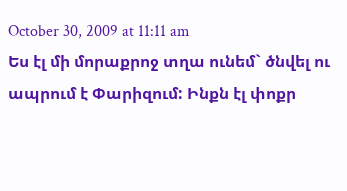October 30, 2009 at 11:11 am
Ես էլ մի մորաքրոջ տղա ունեմ` ծնվել ու ապրում է Փարիզում: Ինքն էլ փոքր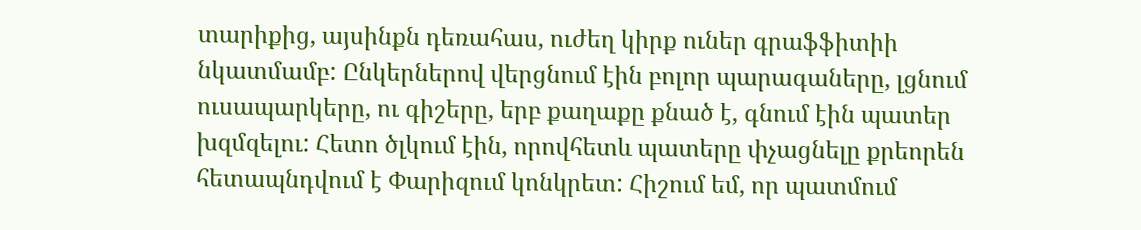տարիքից, այսինքն դեռահաս, ուժեղ կիրք ուներ գրաֆֆիտիի նկատմամբ: Ընկերներով վերցնում էին բոլոր պարագաները, լցնում ուսապարկերը, ու գիշերը, երբ քաղաքը քնած է, գնում էին պատեր խզմզելու: Հետո ծլկում էին, որովհետև պատերը փչացնելը քրեորեն հետապնդվում է Փարիզում կոնկրետ: Հիշում եմ, որ պատմում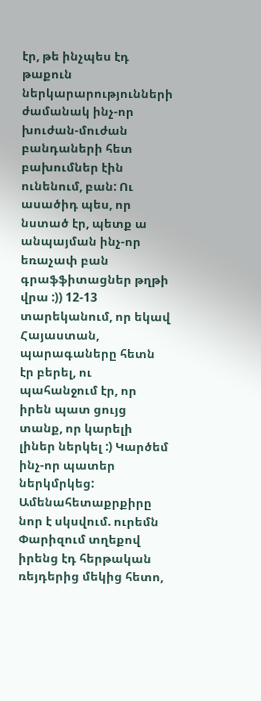էր, թե ինչպես էդ թաքուն ներկարարությունների ժամանակ ինչ-որ խուժան-մուժան բանդաների հետ բախումներ էին ունենում, բան: Ու ասածիդ պես, որ նստած էր, պետք ա անպայման ինչ-որ եռաչափ բան գրաֆֆիտացներ թղթի վրա :)) 12-13 տարեկանում, որ եկավ Հայաստան, պարագաները հետն էր բերել, ու պահանջում էր, որ իրեն պատ ցույց տանք, որ կարելի լիներ ներկել :) Կարծեմ ինչ-որ պատեր ներկմրկեց:
Ամենահետաքրքիրը նոր է սկսվում. ուրեմն Փարիզում տղեքով իրենց էդ հերթական ռեյդերից մեկից հետո,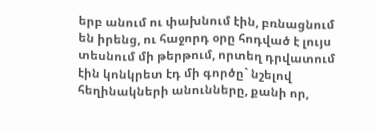երբ անում ու փախնում էին, բռնացնում են իրենց, ու հաջորդ օրը հոդված է լույս տեսնում մի թերթում, որտեղ դրվատում էին կոնկրետ էդ մի գործը` նշելով հեղինակների անունները, քանի որ,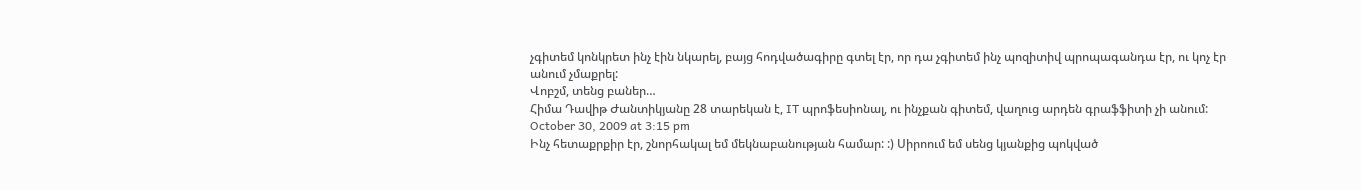չգիտեմ կոնկրետ ինչ էին նկարել, բայց հոդվածագիրը գտել էր, որ դա չգիտեմ ինչ պոզիտիվ պրոպագանդա էր, ու կոչ էր անում չմաքրել:
Վոբշմ, տենց բաներ…
Հիմա Դավիթ Ժանտիկյանը 28 տարեկան է, IT պրոֆեսիոնալ, ու ինչքան գիտեմ, վաղուց արդեն գրաֆֆիտի չի անում:
October 30, 2009 at 3:15 pm
Ինչ հետաքրքիր էր, շնորհակալ եմ մեկնաբանության համար: :) Սիրոում եմ սենց կյանքից պոկված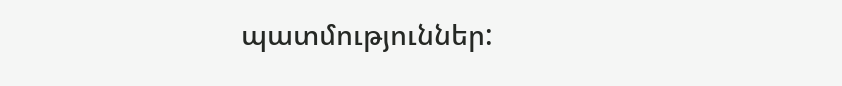պատմություններ: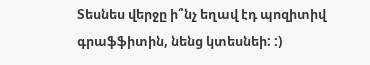Տեսնես վերջը ի՞նչ եղավ էդ պոզիտիվ գրաֆֆիտին, նենց կտեսնեի: :)